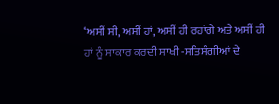‘ਅਸੀਂ ਸੀ, ਅਸੀਂ ਹਾਂ, ਅਸੀਂ ਹੀ ਰਹਾਂਗੇ ਅਤੇ ਅਸੀਂ ਹੀ ਹਾਂ ਨੂੰ ਸਾਕਾਰ ਕਰਦੀ ਸਾਖੀ -ਸਤਿਸੰਗੀਆਂ ਦੇ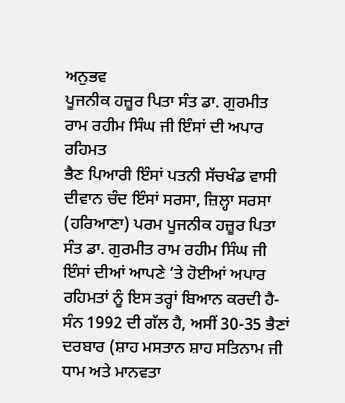ਅਨੁਭਵ
ਪੂਜਨੀਕ ਹਜ਼ੂਰ ਪਿਤਾ ਸੰਤ ਡਾ. ਗੁਰਮੀਤ ਰਾਮ ਰਹੀਮ ਸਿੰਘ ਜੀ ਇੰਸਾਂ ਦੀ ਅਪਾਰ ਰਹਿਮਤ
ਭੈਣ ਪਿਆਰੀ ਇੰਸਾਂ ਪਤਨੀ ਸੱਚਖੰਡ ਵਾਸੀ ਦੀਵਾਨ ਚੰਦ ਇੰਸਾਂ ਸਰਸਾ, ਜ਼ਿਲ੍ਹਾ ਸਰਸਾ (ਹਰਿਆਣਾ) ਪਰਮ ਪੂਜਨੀਕ ਹਜ਼ੂਰ ਪਿਤਾ ਸੰਤ ਡਾ. ਗੁਰਮੀਤ ਰਾਮ ਰਹੀਮ ਸਿੰਘ ਜੀ ਇੰਸਾਂ ਦੀਆਂ ਆਪਣੇ ’ਤੇ ਹੋਈਆਂ ਅਪਾਰ ਰਹਿਮਤਾਂ ਨੂੰ ਇਸ ਤਰ੍ਹਾਂ ਬਿਆਨ ਕਰਦੀ ਹੈ-
ਸੰਨ 1992 ਦੀ ਗੱਲ ਹੈ, ਅਸੀਂ 30-35 ਭੈਣਾਂ ਦਰਬਾਰ (ਸ਼ਾਹ ਮਸਤਾਨ ਸ਼ਾਹ ਸਤਿਨਾਮ ਜੀ ਧਾਮ ਅਤੇ ਮਾਨਵਤਾ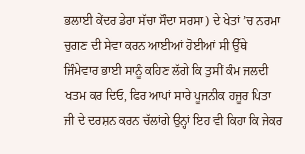ਭਲਾਈ ਕੇਂਦਰ ਡੇਰਾ ਸੱਚਾ ਸੌਦਾ ਸਰਸਾ) ਦੇ ਖੇਤਾਂ ’ਚ ਨਰਮਾ ਚੁਗਣ ਦੀ ਸੇਵਾ ਕਰਨ ਆਈਆਂ ਹੋਈਆਂ ਸੀ ਉੱਥੇ ਜਿੰਮੇਵਾਰ ਭਾਈ ਸਾਨੂੰ ਕਹਿਣ ਲੱਗੇ ਕਿ ਤੁਸੀਂ ਕੰਮ ਜਲਦੀ ਖਤਮ ਕਰ ਦਿਓ, ਫਿਰ ਆਪਾਂ ਸਾਰੇ ਪੂਜਨੀਕ ਹਜੂਰ ਪਿਤਾ ਜੀ ਦੇ ਦਰਸ਼ਨ ਕਰਨ ਚੱਲਾਂਗੇ ਉਨ੍ਹਾਂ ਇਹ ਵੀ ਕਿਹਾ ਕਿ ਜੇਕਰ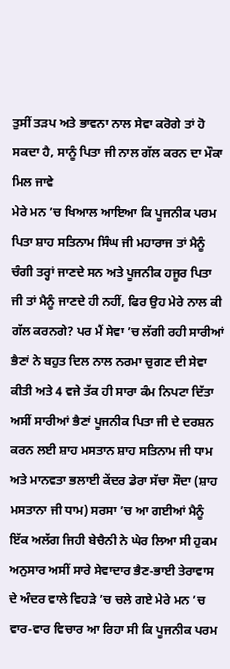ਤੁਸੀਂ ਤੜਪ ਅਤੇ ਭਾਵਨਾ ਨਾਲ ਸੇਵਾ ਕਰੋਗੇ ਤਾਂ ਹੋ ਸਕਦਾ ਹੈ, ਸਾਨੂੰ ਪਿਤਾ ਜੀ ਨਾਲ ਗੱਲ ਕਰਨ ਦਾ ਮੌਕਾ ਮਿਲ ਜਾਵੇ
ਮੇਰੇ ਮਨ ’ਚ ਖਿਆਲ ਆਇਆ ਕਿ ਪੂਜਨੀਕ ਪਰਮ ਪਿਤਾ ਸ਼ਾਹ ਸਤਿਨਾਮ ਸਿੰਘ ਜੀ ਮਹਾਰਾਜ ਤਾਂ ਮੈਨੂੰ ਚੰਗੀ ਤਰ੍ਹਾਂ ਜਾਣਦੇ ਸਨ ਅਤੇ ਪੂਜਨੀਕ ਹਜੂਰ ਪਿਤਾ ਜੀ ਤਾਂ ਮੈਨੂੰ ਜਾਣਦੇ ਹੀ ਨਹੀਂ, ਫਿਰ ਉਹ ਮੇਰੇ ਨਾਲ ਕੀ ਗੱਲ ਕਰਨਗੇ? ਪਰ ਮੈਂ ਸੇਵਾ ’ਚ ਲੱਗੀ ਰਹੀ ਸਾਰੀਆਂ ਭੈਣਾਂ ਨੇ ਬਹੁਤ ਦਿਲ ਨਾਲ ਨਰਮਾ ਚੁਗਣ ਦੀ ਸੇਵਾ ਕੀਤੀ ਅਤੇ 4 ਵਜੇ ਤੱਕ ਹੀ ਸਾਰਾ ਕੰਮ ਨਿਪਟਾ ਦਿੱਤਾ ਅਸੀਂ ਸਾਰੀਆਂ ਭੈਣਾਂ ਪੂਜਨੀਕ ਪਿਤਾ ਜੀ ਦੇ ਦਰਸ਼ਨ ਕਰਨ ਲਈ ਸ਼ਾਹ ਮਸਤਾਨ ਸ਼ਾਹ ਸਤਿਨਾਮ ਜੀ ਧਾਮ ਅਤੇ ਮਾਨਵਤਾ ਭਲਾਈ ਕੇਂਦਰ ਡੇਰਾ ਸੱਚਾ ਸੌਦਾ (ਸ਼ਾਹ ਮਸਤਾਨਾ ਜੀ ਧਾਮ) ਸਰਸਾ ’ਚ ਆ ਗਈਆਂ ਮੈਨੂੰ ਇੱਕ ਅਲੱਗ ਜਿਹੀ ਬੇਚੈਨੀ ਨੇ ਘੇਰ ਲਿਆ ਸੀ ਹੁਕਮ ਅਨੁਸਾਰ ਅਸੀਂ ਸਾਰੇ ਸੇਵਾਦਾਰ ਭੈਣ-ਭਾਈ ਤੇਰਾਵਾਸ ਦੇ ਅੰਦਰ ਵਾਲੇ ਵਿਹੜੇ ’ਚ ਚਲੇ ਗਏ ਮੇਰੇ ਮਨ ’ਚ ਵਾਰ-ਵਾਰ ਵਿਚਾਰ ਆ ਰਿਹਾ ਸੀ ਕਿ ਪੂਜਨੀਕ ਪਰਮ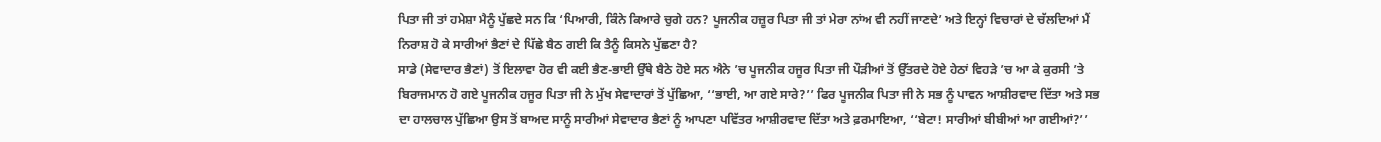ਪਿਤਾ ਜੀ ਤਾਂ ਹਮੇਸ਼ਾ ਮੈਨੂੰ ਪੁੱਛਦੇ ਸਨ ਕਿ ‘ਪਿਆਰੀ, ਕਿੰਨੇ ਕਿਆਰੇ ਚੁਗੇ ਹਨ? ਪੂਜਨੀਕ ਹਜ਼ੂਰ ਪਿਤਾ ਜੀ ਤਾਂ ਮੇਰਾ ਨਾਂਅ ਵੀ ਨਹੀਂ ਜਾਣਦੇ’ ਅਤੇ ਇਨ੍ਹਾਂ ਵਿਚਾਰਾਂ ਦੇ ਚੱਲਦਿਆਂ ਮੈਂ ਨਿਰਾਸ਼ ਹੋ ਕੇ ਸਾਰੀਆਂ ਭੈਣਾਂ ਦੇ ਪਿੱਛੇ ਬੈਠ ਗਈ ਕਿ ਤੈਨੂੰ ਕਿਸਨੇ ਪੁੱਛਣਾ ਹੈ?
ਸਾਡੇ (ਸੇਵਾਦਾਰ ਭੈਣਾਂ) ਤੋਂ ਇਲਾਵਾ ਹੋਰ ਵੀ ਕਈ ਭੈਣ-ਭਾਈ ਉੱਥੇ ਬੈਠੇ ਹੋਏ ਸਨ ਐਨੇ ’ਚ ਪੂਜਨੀਕ ਹਜੂਰ ਪਿਤਾ ਜੀ ਪੌੜੀਆਂ ਤੋਂ ਉੱਤਰਦੇ ਹੋਏ ਹੇਠਾਂ ਵਿਹੜੇ ’ਚ ਆ ਕੇ ਕੁਰਸੀ ’ਤੇ ਬਿਰਾਜਮਾਨ ਹੋ ਗਏ ਪੂਜਨੀਕ ਹਜੂਰ ਪਿਤਾ ਜੀ ਨੇ ਮੁੱਖ ਸੇਵਾਦਾਰਾਂ ਤੋਂ ਪੁੱਛਿਆ, ‘‘ਭਾਈ, ਆ ਗਏ ਸਾਰੇ?’’ ਫਿਰ ਪੂਜਨੀਕ ਪਿਤਾ ਜੀ ਨੇ ਸਭ ਨੂੰ ਪਾਵਨ ਆਸ਼ੀਰਵਾਦ ਦਿੱਤਾ ਅਤੇ ਸਭ ਦਾ ਹਾਲਚਾਲ ਪੁੱਛਿਆ ਉਸ ਤੋਂ ਬਾਅਦ ਸਾਨੂੰ ਸਾਰੀਆਂ ਸੇਵਾਦਾਰ ਭੈਣਾਂ ਨੂੰ ਆਪਣਾ ਪਵਿੱਤਰ ਆਸ਼ੀਰਵਾਦ ਦਿੱਤਾ ਅਤੇ ਫ਼ਰਮਾਇਆ, ‘‘ਬੇਟਾ! ਸਾਰੀਆਂ ਬੀਬੀਆਂ ਆ ਗਈਆਂ?’’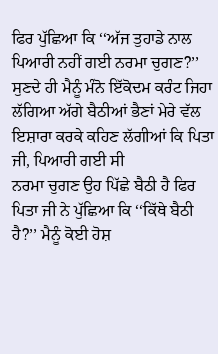ਫਿਰ ਪੁੱਛਿਆ ਕਿ ‘‘ਅੱਜ ਤੁਹਾਡੇ ਨਾਲ ਪਿਆਰੀ ਨਹੀਂ ਗਈ ਨਰਮਾ ਚੁਗਣ?’’ ਸੁਣਦੇ ਹੀ ਮੈਨੂੰ ਮੰਨੋ ਇੱਕੋਦਮ ਕਰੰਟ ਜਿਹਾ ਲੱਗਿਆ ਅੱਗੇ ਬੈਠੀਆਂ ਭੈਣਾਂ ਮੇਰੇ ਵੱਲ ਇਸ਼ਾਰਾ ਕਰਕੇ ਕਹਿਣ ਲੱਗੀਆਂ ਕਿ ਪਿਤਾ ਜੀ, ਪਿਆਰੀ ਗਈ ਸੀ
ਨਰਮਾ ਚੁਗਣ ਉਹ ਪਿੱਛੇ ਬੈਠੀ ਹੈ ਫਿਰ ਪਿਤਾ ਜੀ ਨੇ ਪੁੱਛਿਆ ਕਿ ‘‘ਕਿੱਥੇ ਬੈਠੀ ਹੈ?’’ ਮੈਨੂੰ ਕੋਈ ਹੋਸ਼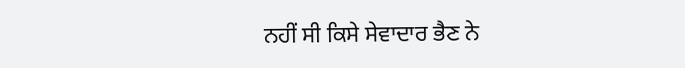ਨਹੀਂ ਸੀ ਕਿਸੇ ਸੇਵਾਦਾਰ ਭੈਣ ਨੇ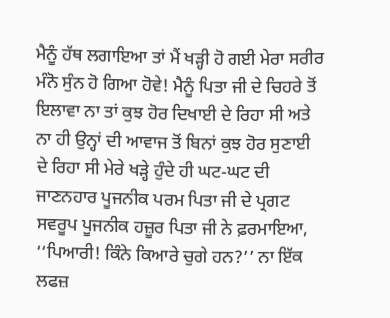ਮੈਨੂੰ ਹੱਥ ਲਗਾਇਆ ਤਾਂ ਮੈਂ ਖੜ੍ਹੀ ਹੋ ਗਈ ਮੇਰਾ ਸਰੀਰ ਮੰਨੋ ਸੁੰਨ ਹੋ ਗਿਆ ਹੋਵੇ! ਮੈਨੂੰ ਪਿਤਾ ਜੀ ਦੇ ਚਿਹਰੇ ਤੋਂ ਇਲਾਵਾ ਨਾ ਤਾਂ ਕੁਝ ਹੋਰ ਦਿਖਾਈ ਦੇ ਰਿਹਾ ਸੀ ਅਤੇ ਨਾ ਹੀ ਉਨ੍ਹਾਂ ਦੀ ਆਵਾਜ ਤੋਂ ਬਿਨਾਂ ਕੁਝ ਹੋਰ ਸੁਣਾਈ ਦੇ ਰਿਹਾ ਸੀ ਮੇਰੇ ਖੜ੍ਹੇ ਹੁੰਦੇ ਹੀ ਘਟ-ਘਟ ਦੀ ਜਾਣਨਹਾਰ ਪੂਜਨੀਕ ਪਰਮ ਪਿਤਾ ਜੀ ਦੇ ਪ੍ਰਗਟ ਸਵਰੂਪ ਪੂਜਨੀਕ ਹਜ਼ੂਰ ਪਿਤਾ ਜੀ ਨੇ ਫ਼ਰਮਾਇਆ, ‘‘ਪਿਆਰੀ! ਕਿੰਨੇ ਕਿਆਰੇ ਚੁਗੇ ਹਨ?’’ ਨਾ ਇੱਕ ਲਫਜ਼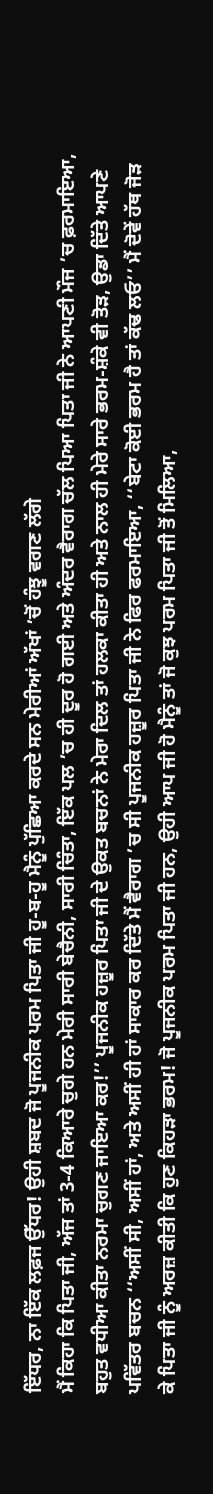ਇੱਧਰ, ਨਾ ਇੱਕ ਲਫ਼ਜ ਉੱਧਰ! ਉਹੀ ਸ਼ਬਦ ਜੋ ਪੂਜਨੀਕ ਪਰਮ ਪਿਤਾ ਜੀ ਹੂ-ਬ-ਹੂ ਮੈਨੂੰ ਪੁੱਛਿਆ ਕਰਦੇ ਸਨ ਮੇਰੀਆਂ ਅੱਖਾਂ ’ਚੋਂ ਹੰਝੂ ਵਗਣ ਲੱਗੇ
ਮੈਂ ਕਿਹਾ ਕਿ ਪਿਤਾ ਜੀ, ਅੱਜ ਤਾਂ 3-4 ਕਿਆਰੇ ਚੁਗੇ ਹਨ ਮੇਰੀ ਸਾਰੀ ਬੇਚੈਨੀ, ਸਾਰੀ ਚਿੰਤਾ, ਇੱਕ ਪਲ ’ਚ ਹੀ ਦੂਰ ਹੋ ਗਈ ਅਤੇ ਅੰਦਰ ਵੈਰਾਗ ਚੱਲ ਪਿਆ ਪਿਤਾ ਜੀ ਨੇ ਆਪਣੀ ਮੌਜ ’ਚ ਫ਼ਰਮਾਇਆ, ਬਹੁਤ ਵਧੀਆ ਕੀਤਾ ਨਰਮਾ ਚੁਗਣ ਜਾਇਆ ਕਰ!’’ ਪੂਜਨੀਕ ਹਜ਼ੂਰ ਪਿਤਾ ਜੀ ਦੇ ਉਕਤ ਬਚਨਾਂ ਨੇ ਮੇਰਾ ਦਿਲ ਤਾਂ ਹਲਕਾ ਕੀਤਾ ਹੀ ਅਤੇ ਨਾਲ ਹੀ ਮੇਰੇ ਸਾਰੇ ਭਰਮ-ਸ਼ੰਕੇ ਵੀ ਤੋੜ, ਉਡਾ ਦਿੱਤੇ ਆਪਣੇ ਪਵਿੱਤਰ ਬਚਨ ‘‘ਅਸੀਂ ਸੀ, ਅਸੀਂ ਹਾਂ, ਅਤੇ ਅਸੀਂ ਹੀ ਹਾਂ ਸਾਕਾਰ ਕਰ ਦਿੱਤੇ ਮੈਂ ਵੈਰਾਗ ’ਚ ਸੀ ਪੂਜਨੀਕ ਹਜ਼ੂਰ ਪਿਤਾ ਜੀ ਨੇ ਫਿਰ ਫਰਮਾਇਆ, ‘‘ਬੇਟਾ ਕੋਈ ਭਰਮ ਹੈ ਤਾਂ ਕੱਢ ਲਓ’’ ਮੈਂ ਦੋਵੇਂ ਹੱਥ ਜੋੜ ਕੇ ਪਿਤਾ ਜੀ ਨੂੰ ਅਰਜ਼ ਕੀਤੀ ਕਿ ਹੁਣ ਕਿਹੜਾ ਭਰਮ! ਜੋ ਪੂਜਨੀਕ ਪਰਮ ਪਿਤਾ ਜੀ ਹਨ, ਉਹੀ ਆਪ ਜੀ ਹੋ ਮੈਨੂੰ ਤਾਂ ਜੋ ਕੁਝ ਪਰਮ ਪਿਤਾ ਜੀ ਤੋਂ ਮਿਲਿਆ,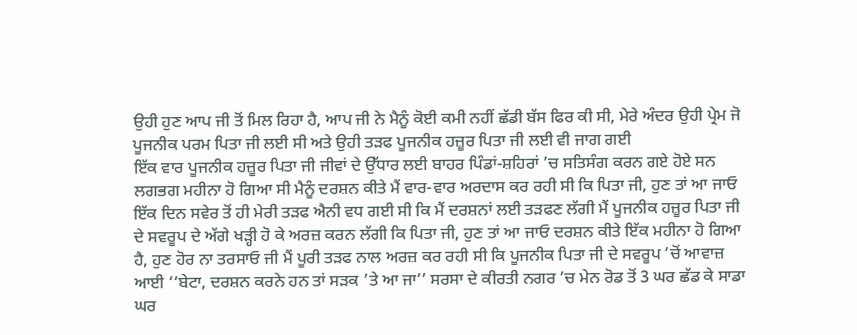ਉਹੀ ਹੁਣ ਆਪ ਜੀ ਤੋਂ ਮਿਲ ਰਿਹਾ ਹੈ, ਆਪ ਜੀ ਨੇ ਮੈਨੂੰ ਕੋਈ ਕਮੀ ਨਹੀਂ ਛੱਡੀ ਬੱਸ ਫਿਰ ਕੀ ਸੀ, ਮੇਰੇ ਅੰਦਰ ਉਹੀ ਪ੍ਰੇਮ ਜੋ ਪੂਜਨੀਕ ਪਰਮ ਪਿਤਾ ਜੀ ਲਈ ਸੀ ਅਤੇ ਉਹੀ ਤੜਫ ਪੂਜਨੀਕ ਹਜ਼ੂਰ ਪਿਤਾ ਜੀ ਲਈ ਵੀ ਜਾਗ ਗਈ
ਇੱਕ ਵਾਰ ਪੂਜਨੀਕ ਹਜ਼ੂਰ ਪਿਤਾ ਜੀ ਜੀਵਾਂ ਦੇ ਉੱਧਾਰ ਲਈ ਬਾਹਰ ਪਿੰਡਾਂ-ਸ਼ਹਿਰਾਂ ’ਚ ਸਤਿਸੰਗ ਕਰਨ ਗਏ ਹੋਏ ਸਨ ਲਗਭਗ ਮਹੀਨਾ ਹੋ ਗਿਆ ਸੀ ਮੈਨੂੰ ਦਰਸ਼ਨ ਕੀਤੇ ਮੈਂ ਵਾਰ-ਵਾਰ ਅਰਦਾਸ ਕਰ ਰਹੀ ਸੀ ਕਿ ਪਿਤਾ ਜੀ, ਹੁਣ ਤਾਂ ਆ ਜਾਓ ਇੱਕ ਦਿਨ ਸਵੇਰ ਤੋਂ ਹੀ ਮੇਰੀ ਤੜਫ ਐਨੀ ਵਧ ਗਈ ਸੀ ਕਿ ਮੈਂ ਦਰਸ਼ਨਾਂ ਲਈ ਤੜਫਣ ਲੱਗੀ ਮੈਂ ਪੂਜਨੀਕ ਹਜ਼ੂਰ ਪਿਤਾ ਜੀ ਦੇ ਸਵਰੂਪ ਦੇ ਅੱਗੇ ਖੜ੍ਹੀ ਹੋ ਕੇ ਅਰਜ਼ ਕਰਨ ਲੱਗੀ ਕਿ ਪਿਤਾ ਜੀ, ਹੁਣ ਤਾਂ ਆ ਜਾਓ ਦਰਸ਼ਨ ਕੀਤੇ ਇੱਕ ਮਹੀਨਾ ਹੋ ਗਿਆ ਹੈ, ਹੁਣ ਹੋਰ ਨਾ ਤਰਸਾਓ ਜੀ ਮੈਂ ਪੂਰੀ ਤੜਫ ਨਾਲ ਅਰਜ਼ ਕਰ ਰਹੀ ਸੀ ਕਿ ਪੂਜਨੀਕ ਪਿਤਾ ਜੀ ਦੇ ਸਵਰੂਪ ’ਚੋਂ ਆਵਾਜ਼ ਆਈ ‘‘ਬੇਟਾ, ਦਰਸ਼ਨ ਕਰਨੇ ਹਨ ਤਾਂ ਸੜਕ ’ਤੇ ਆ ਜਾ’’ ਸਰਸਾ ਦੇ ਕੀਰਤੀ ਨਗਰ ’ਚ ਮੇਨ ਰੋਡ ਤੋਂ 3 ਘਰ ਛੱਡ ਕੇ ਸਾਡਾ ਘਰ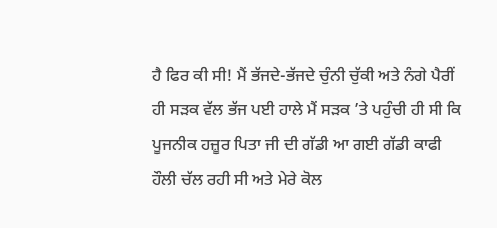ਹੈ ਫਿਰ ਕੀ ਸੀ! ਮੈਂ ਭੱਜਦੇ-ਭੱਜਦੇ ਚੁੰਨੀ ਚੁੱਕੀ ਅਤੇ ਨੰਗੇ ਪੈਰੀਂ ਹੀ ਸੜਕ ਵੱਲ ਭੱਜ ਪਈ ਹਾਲੇ ਮੈਂ ਸੜਕ ’ਤੇ ਪਹੁੰਚੀ ਹੀ ਸੀ ਕਿ ਪੂਜਨੀਕ ਹਜ਼ੂਰ ਪਿਤਾ ਜੀ ਦੀ ਗੱਡੀ ਆ ਗਈ ਗੱਡੀ ਕਾਫੀ ਹੌਲੀ ਚੱਲ ਰਹੀ ਸੀ ਅਤੇ ਮੇਰੇ ਕੋਲ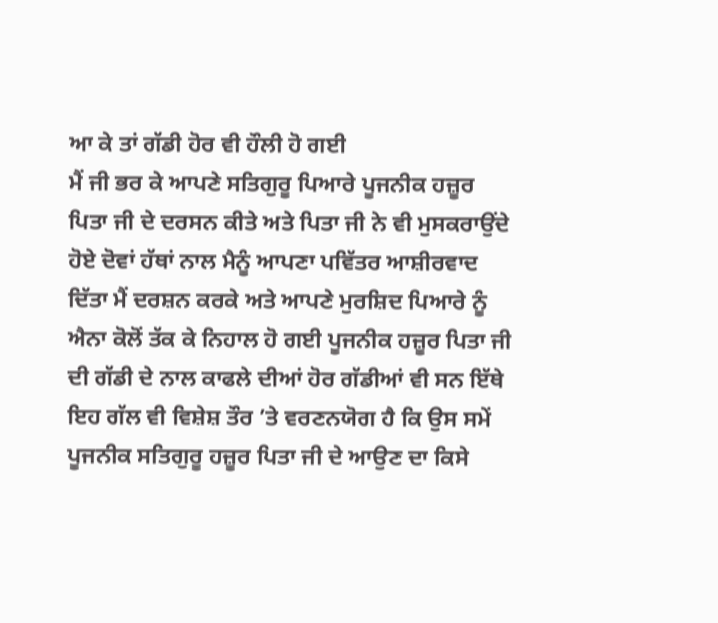ਆ ਕੇ ਤਾਂ ਗੱਡੀ ਹੋਰ ਵੀ ਹੌਲੀ ਹੋ ਗਈ
ਮੈਂ ਜੀ ਭਰ ਕੇ ਆਪਣੇ ਸਤਿਗੁਰੂ ਪਿਆਰੇ ਪੂਜਨੀਕ ਹਜ਼ੂਰ ਪਿਤਾ ਜੀ ਦੇ ਦਰਸਨ ਕੀਤੇ ਅਤੇ ਪਿਤਾ ਜੀ ਨੇ ਵੀ ਮੁਸਕਰਾਉਂਦੇ ਹੋਏ ਦੋਵਾਂ ਹੱਥਾਂ ਨਾਲ ਮੈਨੂੰ ਆਪਣਾ ਪਵਿੱਤਰ ਆਸ਼ੀਰਵਾਦ ਦਿੱਤਾ ਮੈਂ ਦਰਸ਼ਨ ਕਰਕੇ ਅਤੇ ਆਪਣੇ ਮੁਰਸ਼ਿਦ ਪਿਆਰੇ ਨੂੰ ਐਨਾ ਕੋਲੋਂ ਤੱਕ ਕੇ ਨਿਹਾਲ ਹੋ ਗਈ ਪੂਜਨੀਕ ਹਜ਼ੂਰ ਪਿਤਾ ਜੀ ਦੀ ਗੱਡੀ ਦੇ ਨਾਲ ਕਾਫਲੇ ਦੀਆਂ ਹੋਰ ਗੱਡੀਆਂ ਵੀ ਸਨ ਇੱਥੇ ਇਹ ਗੱਲ ਵੀ ਵਿਸ਼ੇਸ਼ ਤੌਰ ’ਤੇ ਵਰਣਨਯੋਗ ਹੈ ਕਿ ਉਸ ਸਮੇਂ ਪੂਜਨੀਕ ਸਤਿਗੁਰੂ ਹਜ਼ੂਰ ਪਿਤਾ ਜੀ ਦੇ ਆਉਣ ਦਾ ਕਿਸੇ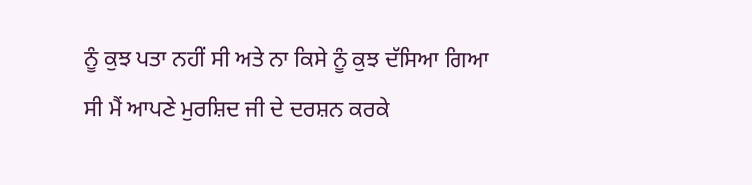ਨੂੰ ਕੁਝ ਪਤਾ ਨਹੀਂ ਸੀ ਅਤੇ ਨਾ ਕਿਸੇ ਨੂੰ ਕੁਝ ਦੱਸਿਆ ਗਿਆ ਸੀ ਮੈਂ ਆਪਣੇ ਮੁਰਸ਼ਿਦ ਜੀ ਦੇ ਦਰਸ਼ਨ ਕਰਕੇ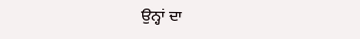ਉਨ੍ਹਾਂ ਦਾ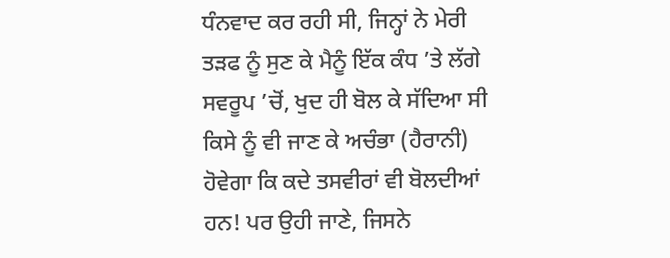ਧੰਨਵਾਦ ਕਰ ਰਹੀ ਸੀ, ਜਿਨ੍ਹਾਂ ਨੇ ਮੇਰੀ ਤੜਫ ਨੂੰ ਸੁਣ ਕੇ ਮੈਨੂੰ ਇੱਕ ਕੰਧ ’ਤੇ ਲੱਗੇ ਸਵਰੂਪ ’ਚੋਂ, ਖੁਦ ਹੀ ਬੋਲ ਕੇ ਸੱਦਿਆ ਸੀ ਕਿਸੇ ਨੂੰ ਵੀ ਜਾਣ ਕੇ ਅਚੰਭਾ (ਹੈਰਾਨੀ) ਹੋਵੇਗਾ ਕਿ ਕਦੇ ਤਸਵੀਰਾਂ ਵੀ ਬੋਲਦੀਆਂ ਹਨ! ਪਰ ਉਹੀ ਜਾਣੇ, ਜਿਸਨੇ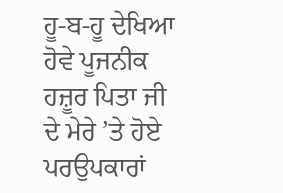ਹੂ-ਬ-ਹੂ ਦੇਖਿਆ ਹੋਵੇ ਪੂਜਨੀਕ ਹਜ਼ੂਰ ਪਿਤਾ ਜੀ ਦੇ ਮੇਰੇ ’ਤੇ ਹੋਏ ਪਰਉਪਕਾਰਾਂ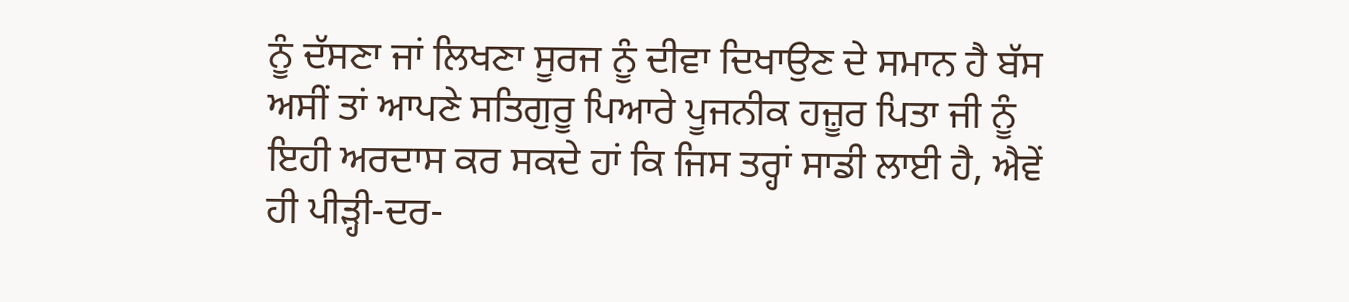ਨੂੰ ਦੱਸਣਾ ਜਾਂ ਲਿਖਣਾ ਸੂਰਜ ਨੂੰ ਦੀਵਾ ਦਿਖਾਉਣ ਦੇ ਸਮਾਨ ਹੈ ਬੱਸ ਅਸੀਂ ਤਾਂ ਆਪਣੇ ਸਤਿਗੁਰੂ ਪਿਆਰੇ ਪੂਜਨੀਕ ਹਜ਼ੂਰ ਪਿਤਾ ਜੀ ਨੂੰ ਇਹੀ ਅਰਦਾਸ ਕਰ ਸਕਦੇ ਹਾਂ ਕਿ ਜਿਸ ਤਰ੍ਹਾਂ ਸਾਡੀ ਲਾਈ ਹੈ, ਐਵੇਂ ਹੀ ਪੀੜ੍ਹੀ-ਦਰ-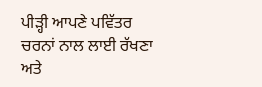ਪੀੜ੍ਹੀ ਆਪਣੇ ਪਵਿੱਤਰ ਚਰਨਾਂ ਨਾਲ ਲਾਈ ਰੱਖਣਾ ਅਤੇ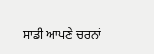ਸਾਡੀ ਆਪਣੇ ਚਰਨਾਂ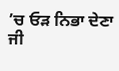’ਚ ਓੜ ਨਿਭਾ ਦੇਣਾ ਜੀ